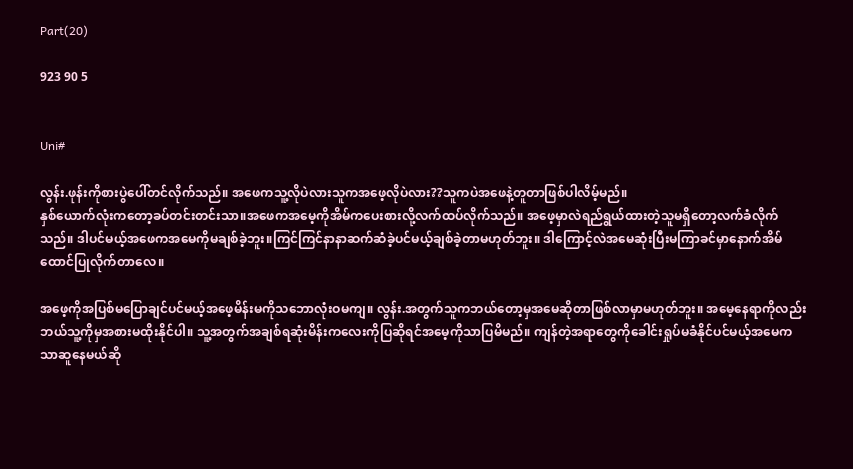Part(20)

923 90 5


Uni#

လွန်း.ဖုန်းကိုစားပွဲပေါ်တင်လိုက်သည်။ အဖေကသူ့လိုပဲလားသူကအဖေ့လိုပဲလား??သူကပဲအဖေနဲ့တူတာဖြစ်ပါလိမ့်မည်။
နှစ်ယောက်လုံးကတော့ခပ်တင်းတင်းသာ။အဖေကအမေ့ကိုအိမ်ကပေးစားလို့လက်ထပ်လိုက်သည်။ အဖေ့မှာလဲရည်ရွယ်ထားတဲ့သူမရှိတော့လက်ခံလိုက်သည်။ ဒါပင်မယ့်အဖေကအမေကိုမချစ်ခဲ့ဘူး။ကြင်ကြင်နာနာဆက်ဆံခဲ့ပင်မယ့်ချစ်ခဲ့တာမဟုတ်ဘူး။ ဒါကြောင့်လဲအမေဆုံးပြီးမကြာခင်မှာနောက်အိမ်ထောင်ပြုလိုက်တာလေ။

အဖေ့ကိုအပြစ်မပြောချင်ပင်မယ့်အဖေ့မိန်းမကိုသဘောလုံးဝမကျ။ လွန်း.အတွက်သူကဘယ်တော့မှအမေဆိုတာဖြစ်လာမှာမဟုတ်ဘူး။ အမေ့နေရာကိုလည်းဘယ်သူ့ကိုမှအစားမထိုးနိုင်ပါ။ သူ့အတွက်အချစ်ရဆုံးမိန်းကလေးကိုပြဆိုရင်အမေ့ကိုသာပြမိမည်။ ကျန်တဲ့အရာတွေကိုခေါင်းရှုပ်မခံနိုင်ပင်မယ့်အမေကသာဆူနေမယ်ဆို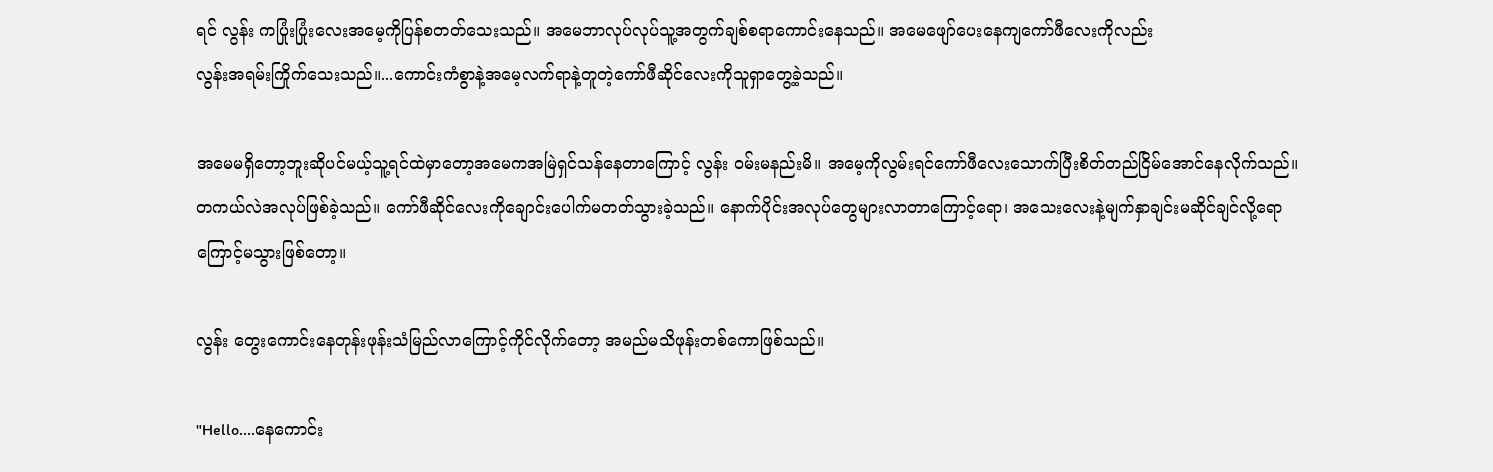ရင် လွန်း ကပြုံးပြုံးလေးအမေ့ကိုပြန်စတတ်သေးသည်။ အမေဘာလုပ်လုပ်သူ့အတွက်ချစ်စရာကောင်းနေသည်။ အမေဖျော်ပေးနေကျကော်ဖီလေးကိုလည်း
လွန်းအရမ်းကြိုက်သေးသည်။...ကောင်းကံစွာနဲ့အမေ့လက်ရာနဲ့တူတဲ့ကော်ဖီဆိုင်လေးကိုသူရှာတွေ့ခဲ့သည်။

အမေမရှိတော့ဘူးဆိုပင်မယ့်သူ့ရင်ထဲမှာတော့အမေကအမြဲရှင်သန်နေတာကြောင့် လွန်း ဝမ်းမနည်းမိ။ အမေ့ကိုလွမ်းရင်ကော်ဖီလေးသောက်ပြီးစိတ်တည်ငြိမ်အောင်နေလိုက်သည်။
တကယ်လဲအလုပ်ဖြစ်ခဲ့သည်။ ကော်ဖီဆိုင်လေးကိုချောင်းပေါက်မတတ်သွားခဲ့သည်။ နောက်ပိုင်းအလုပ်တွေများလာတာကြောင့်ရော၊ အသေးလေးနဲ့မျက်နှာချင်းမဆိုင်ချင်လို့ရော
ကြောင့်မသွားဖြစ်တော့။

လွန်း တွေးကောင်းနေတုန်းဖုန်းသံမြည်လာကြောင့်ကိုင်လိုက်တော့ အမည်မသိဖုန်းတစ်ကောဖြစ်သည်။

"Hello....နေကောင်း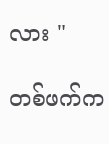လား "

တစ်ဖက်က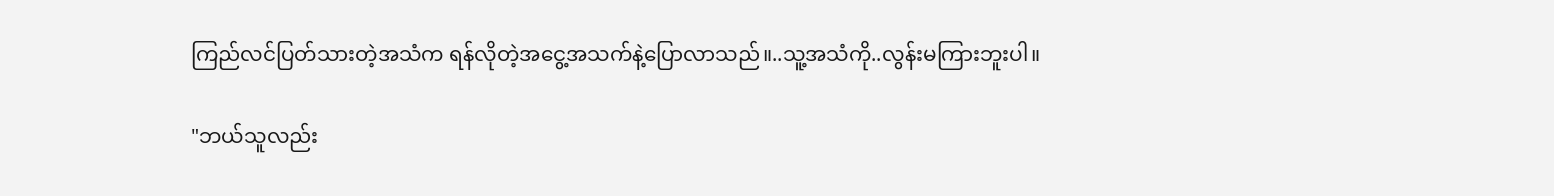ကြည်လင်ပြတ်သားတဲ့အသံက ရန်လိုတဲ့အငွေ့အသက်နဲ့ပြောလာသည်။..သူ့အသံကို..လွန်းမကြားဘူးပါ။

"ဘယ်သူလည်း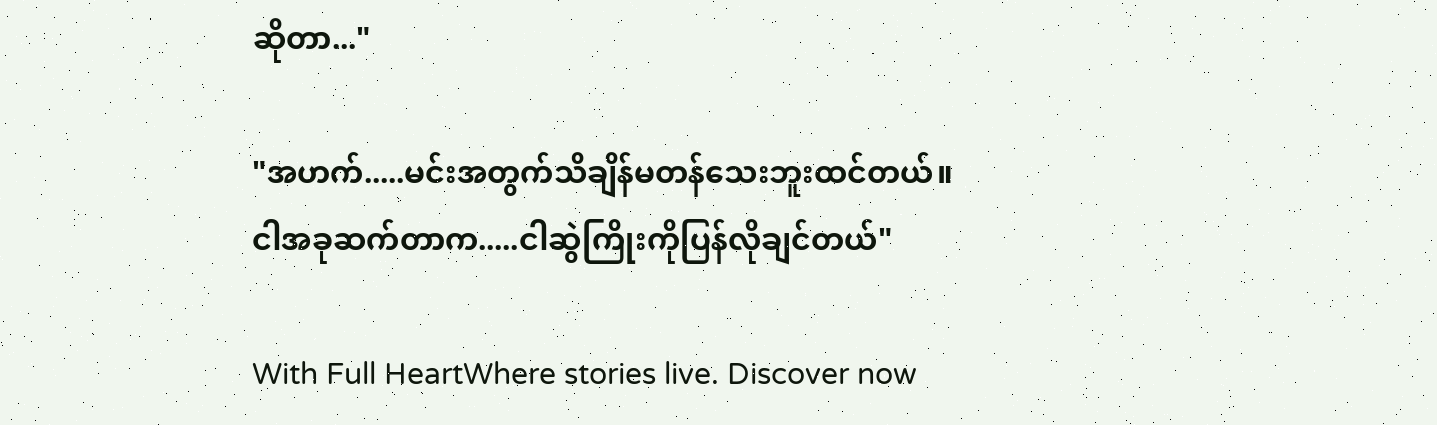ဆိုတာ..."

"အဟက်.....မင်းအတွက်သိချိန်မတန်သေးဘူးထင်တယ်။
ငါအခုဆက်တာက.....ငါဆွဲကြိုးကိုပြန်လိုချင်တယ်"

With Full HeartWhere stories live. Discover now